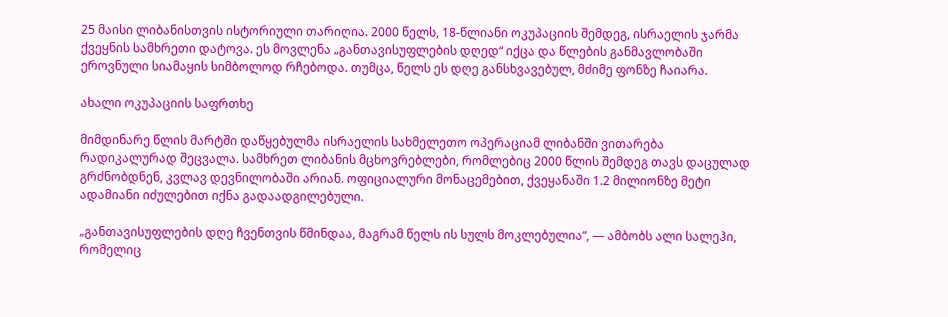25 მაისი ლიბანისთვის ისტორიული თარიღია. 2000 წელს, 18-წლიანი ოკუპაციის შემდეგ, ისრაელის ჯარმა ქვეყნის სამხრეთი დატოვა. ეს მოვლენა „განთავისუფლების დღედ“ იქცა და წლების განმავლობაში ეროვნული სიამაყის სიმბოლოდ რჩებოდა. თუმცა, წელს ეს დღე განსხვავებულ, მძიმე ფონზე ჩაიარა.

ახალი ოკუპაციის საფრთხე

მიმდინარე წლის მარტში დაწყებულმა ისრაელის სახმელეთო ოპერაციამ ლიბანში ვითარება რადიკალურად შეცვალა. სამხრეთ ლიბანის მცხოვრებლები, რომლებიც 2000 წლის შემდეგ თავს დაცულად გრძნობდნენ, კვლავ დევნილობაში არიან. ოფიციალური მონაცემებით, ქვეყანაში 1.2 მილიონზე მეტი ადამიანი იძულებით იქნა გადაადგილებული.

„განთავისუფლების დღე ჩვენთვის წმინდაა, მაგრამ წელს ის სულს მოკლებულია“, — ამბობს ალი სალეჰი, რომელიც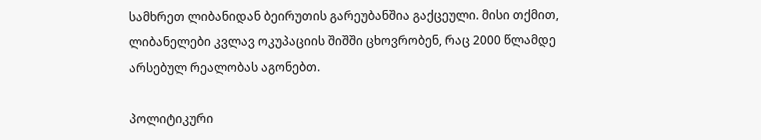სამხრეთ ლიბანიდან ბეირუთის გარეუბანშია გაქცეული. მისი თქმით, ლიბანელები კვლავ ოკუპაციის შიშში ცხოვრობენ, რაც 2000 წლამდე არსებულ რეალობას აგონებთ.

პოლიტიკური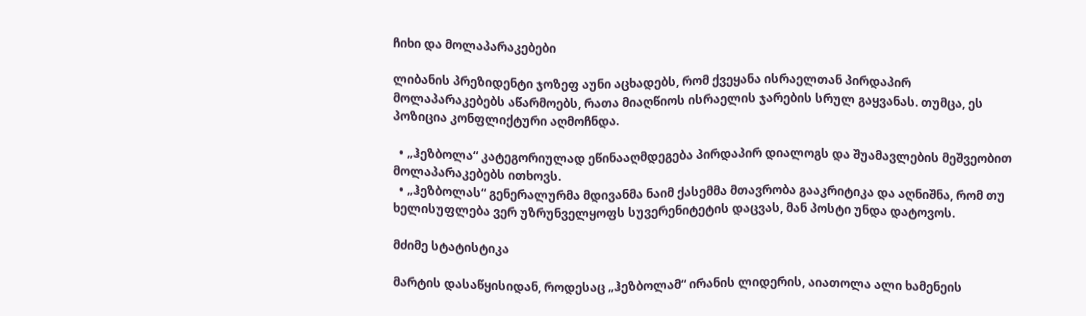ჩიხი და მოლაპარაკებები

ლიბანის პრეზიდენტი ჯოზეფ აუნი აცხადებს, რომ ქვეყანა ისრაელთან პირდაპირ მოლაპარაკებებს აწარმოებს, რათა მიაღწიოს ისრაელის ჯარების სრულ გაყვანას. თუმცა, ეს პოზიცია კონფლიქტური აღმოჩნდა.

  • „ჰეზბოლა“ კატეგორიულად ეწინააღმდეგება პირდაპირ დიალოგს და შუამავლების მეშვეობით მოლაპარაკებებს ითხოვს.
  • „ჰეზბოლას“ გენერალურმა მდივანმა ნაიმ ქასემმა მთავრობა გააკრიტიკა და აღნიშნა, რომ თუ ხელისუფლება ვერ უზრუნველყოფს სუვერენიტეტის დაცვას, მან პოსტი უნდა დატოვოს.

მძიმე სტატისტიკა

მარტის დასაწყისიდან, როდესაც „ჰეზბოლამ“ ირანის ლიდერის, აიათოლა ალი ხამენეის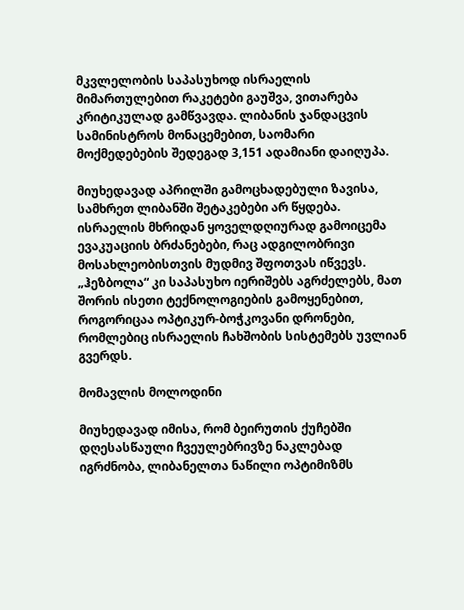მკვლელობის საპასუხოდ ისრაელის მიმართულებით რაკეტები გაუშვა, ვითარება კრიტიკულად გამწვავდა. ლიბანის ჯანდაცვის სამინისტროს მონაცემებით, საომარი მოქმედებების შედეგად 3,151 ადამიანი დაიღუპა.

მიუხედავად აპრილში გამოცხადებული ზავისა, სამხრეთ ლიბანში შეტაკებები არ წყდება. ისრაელის მხრიდან ყოველდღიურად გამოიცემა ევაკუაციის ბრძანებები, რაც ადგილობრივი მოსახლეობისთვის მუდმივ შფოთვას იწვევს. „ჰეზბოლა“ კი საპასუხო იერიშებს აგრძელებს, მათ შორის ისეთი ტექნოლოგიების გამოყენებით, როგორიცაა ოპტიკურ-ბოჭკოვანი დრონები, რომლებიც ისრაელის ჩახშობის სისტემებს უვლიან გვერდს.

მომავლის მოლოდინი

მიუხედავად იმისა, რომ ბეირუთის ქუჩებში დღესასწაული ჩვეულებრივზე ნაკლებად იგრძნობა, ლიბანელთა ნაწილი ოპტიმიზმს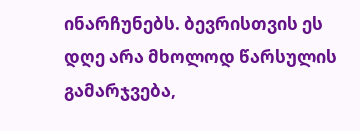ინარჩუნებს. ბევრისთვის ეს დღე არა მხოლოდ წარსულის გამარჯვება,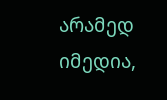არამედ იმედია,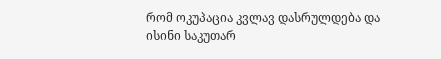რომ ოკუპაცია კვლავ დასრულდება და ისინი საკუთარ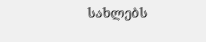სახლებს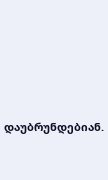დაუბრუნდებიან.